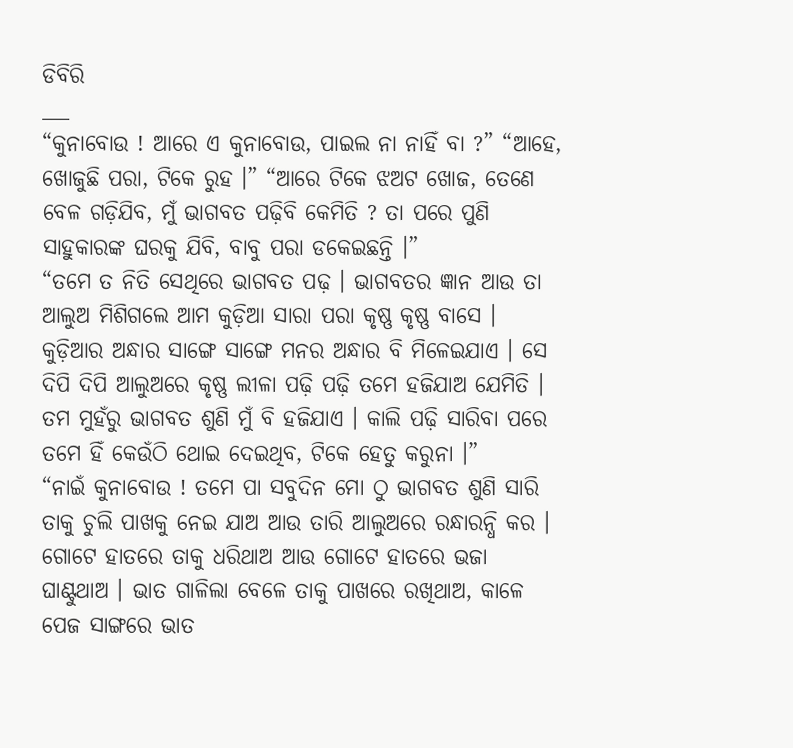ଡିବିରି
___
“କୁନାବୋଉ ! ଆରେ ଏ କୁନାବୋଉ, ପାଇଲ ନା ନାହିଁ ବା ?” “ଆହେ, ଖୋଜୁଛି ପରା, ଟିକେ ରୁହ ।” “ଆରେ ଟିକେ ଝଅଟ ଖୋଜ, ତେଣେ ବେଳ ଗଡ଼ିଯିବ, ମୁଁ ଭାଗବତ ପଢ଼ିବି କେମିତି ? ତା ପରେ ପୁଣି ସାହୁକାରଙ୍କ ଘରକୁ ଯିବି, ବାବୁ ପରା ଡକେଇଛନ୍ତି ।”
“ତମେ ତ ନିତି ସେଥିରେ ଭାଗବତ ପଢ଼ । ଭାଗବତର ଜ୍ଞାନ ଆଉ ତା ଆଲୁଅ ମିଶିଗଲେ ଆମ କୁଡ଼ିଆ ସାରା ପରା କୃଷ୍ଣ କୃଷ୍ଣ ବାସେ । କୁଡ଼ିଆର ଅନ୍ଧାର ସାଙ୍ଗେ ସାଙ୍ଗେ ମନର ଅନ୍ଧାର ବି ମିଳେଇଯାଏ । ସେ ଦିପି ଦିପି ଆଲୁଅରେ କୃଷ୍ଣ ଲୀଳା ପଢ଼ି ପଢ଼ି ତମେ ହଜିଯାଅ ଯେମିତି । ତମ ମୁହଁରୁ ଭାଗବତ ଶୁଣି ମୁଁ ବି ହଜିଯାଏ । କାଲି ପଢ଼ି ସାରିବା ପରେ ତମେ ହିଁ କେଉଁଠି ଥୋଇ ଦେଇଥିବ, ଟିକେ ହେତୁ କରୁନା ।”
“ନାଇଁ କୁନାବୋଉ ! ତମେ ପା ସବୁଦିନ ମୋ ଠୁ ଭାଗବତ ଶୁଣି ସାରି ତାକୁ ଚୁଲି ପାଖକୁ ନେଇ ଯାଅ ଆଉ ତାରି ଆଲୁଅରେ ରନ୍ଧାରନ୍ଧି କର । ଗୋଟେ ହାତରେ ତାକୁ ଧରିଥାଅ ଆଉ ଗୋଟେ ହାତରେ ଭଜା ଘାଣ୍ଟୁଥାଅ । ଭାତ ଗାଳିଲା ବେଳେ ତାକୁ ପାଖରେ ରଖିଥାଅ, କାଳେ ପେଜ ସାଙ୍ଗରେ ଭାତ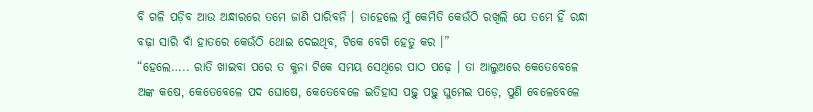ବି ଗଳି ପଡ଼ିବ ଆଉ ଅନ୍ଧାରରେ ତମେ ଜାଣି ପାରିବନି । ତାହେଲେ ମୁଁ କେମିତି କେଉଁଠି ରଖିଲି ଯେ ତମେ ହିଁ ରନ୍ଧା ବଢ଼ା ସାରି ବାଁ ହାତରେ କେଉଁଠି ଥୋଇ ଦେଇଥିବ, ଟିକେ ବେଗି ହେତୁ କର ।”
“ହେଲେ….. ରାତି ଖାଇବା ପରେ ତ କୁନା ଟିକେ ସମୟ ସେଥିରେ ପାଠ ପଢ଼େ । ତା ଆଲୁଅରେ କେତେବେଳେ ଅଙ୍କ କଷେ, କେତେବେଳେ ପଦ ଘୋଷେ, କେତେବେଳେ ଇତିହାସ ପଢ଼ୁ ପଢ଼ୁ ଘୁମେଇ ପଡ଼େ, ପୁଣି ବେଳେବେଳେ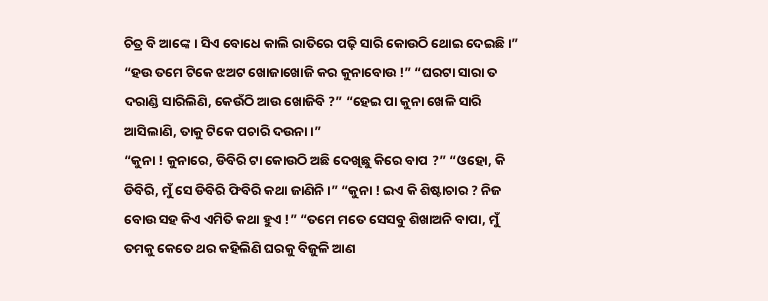ଚିତ୍ର ବି ଆଙ୍କେ । ସିଏ ବୋଧେ କାଲି ରାତିରେ ପଢ଼ି ସାରି କୋଉଠି ଥୋଇ ଦେଇଛି ।” “ହଉ ତମେ ଟିକେ ଝଅଟ ଖୋଜାଖୋଜି କର କୁନାବୋଉ !” “ଘରଟା ସାରା ତ ଦରାଣ୍ଡି ସାରିଲିଣି, କେଉଁଠି ଆଉ ଖୋଜିବି ?” “ହେଇ ପା କୁନା ଖେଳି ସାରି ଆସିଲାଣି, ତାକୁ ଟିକେ ପଚାରି ଦଉନା ।”
“କୁନା ! କୁନାରେ, ଡିବିରି ଟା କୋଉଠି ଅଛି ଦେଖିଛୁ କିରେ ବାପ ?” “ଓହୋ, କି ଡିବିରି, ମୁଁ ସେ ଡିବିରି ଫିବିରି କଥା ଜାଣିନି ।” “କୁନା ! ଇଏ କି ଶିଷ୍ଟାଚାର ? ନିଜ ବୋଉ ସହ କିଏ ଏମିତି କଥା ହୁଏ !” “ତମେ ମତେ ସେସବୁ ଶିଖାଅନି ବାପା, ମୁଁ ତମକୁ କେତେ ଥର କହିଲିଣି ଘରକୁ ବିଜୁଳି ଆଣ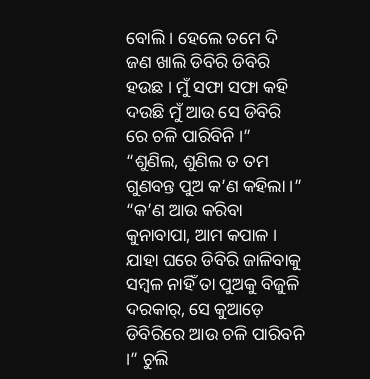ବୋଲି । ହେଲେ ତମେ ଦି ଜଣ ଖାଲି ଡିବିରି ଡିବିରି ହଉଛ । ମୁଁ ସଫା ସଫା କହି ଦଉଛି ମୁଁ ଆଉ ସେ ଡିବିରି ରେ ଚଳି ପାରିବିନି ।”
“ଶୁଣିଲ, ଶୁଣିଲ ତ ତମ ଗୁଣବନ୍ତ ପୁଅ କ’ଣ କହିଲା ।” “କ’ଣ ଆଉ କରିବା କୁନାବାପା, ଆମ କପାଳ । ଯାହା ଘରେ ଡିବିରି ଜାଳିବାକୁ ସମ୍ବଳ ନାହିଁ ତା ପୁଅକୁ ବିଜୁଳି ଦରକାର୍, ସେ କୁଆଡ଼େ ଡିବିରିରେ ଆଉ ଚଳି ପାରିବନି ।” ଚୁଲି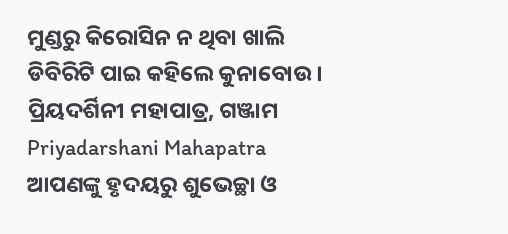ମୁଣ୍ଡରୁ କିରୋସିନ ନ ଥିବା ଖାଲି ଡିବିରିଟି ପାଇ କହିଲେ କୁନାବୋଉ ।
ପ୍ରିୟଦର୍ଶିନୀ ମହାପାତ୍ର, ଗଞ୍ଜାମ
Priyadarshani Mahapatra
ଆପଣଙ୍କୁ ହୃଦୟରୁ ଶୁଭେଚ୍ଛା ଓ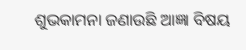ଶୁଭକାମନା ଜଣାଉଛି ଆଜ୍ଞା ବିଷୟ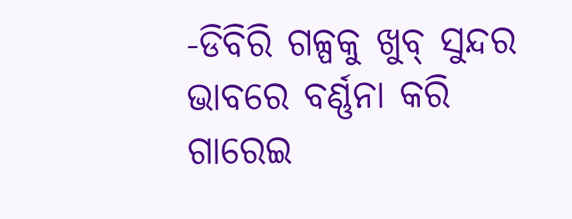-ଡିବିରି ଗଳ୍ପକୁ ଖୁବ୍ ସୁନ୍ଦର ଭାବରେ ବର୍ଣ୍ଣନା କରି ଗାରେଇ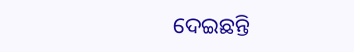ଦେଇଛନ୍ତି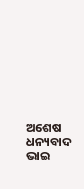ଅଶେଷ ଧନ୍ୟବାଦ ଭାଇ